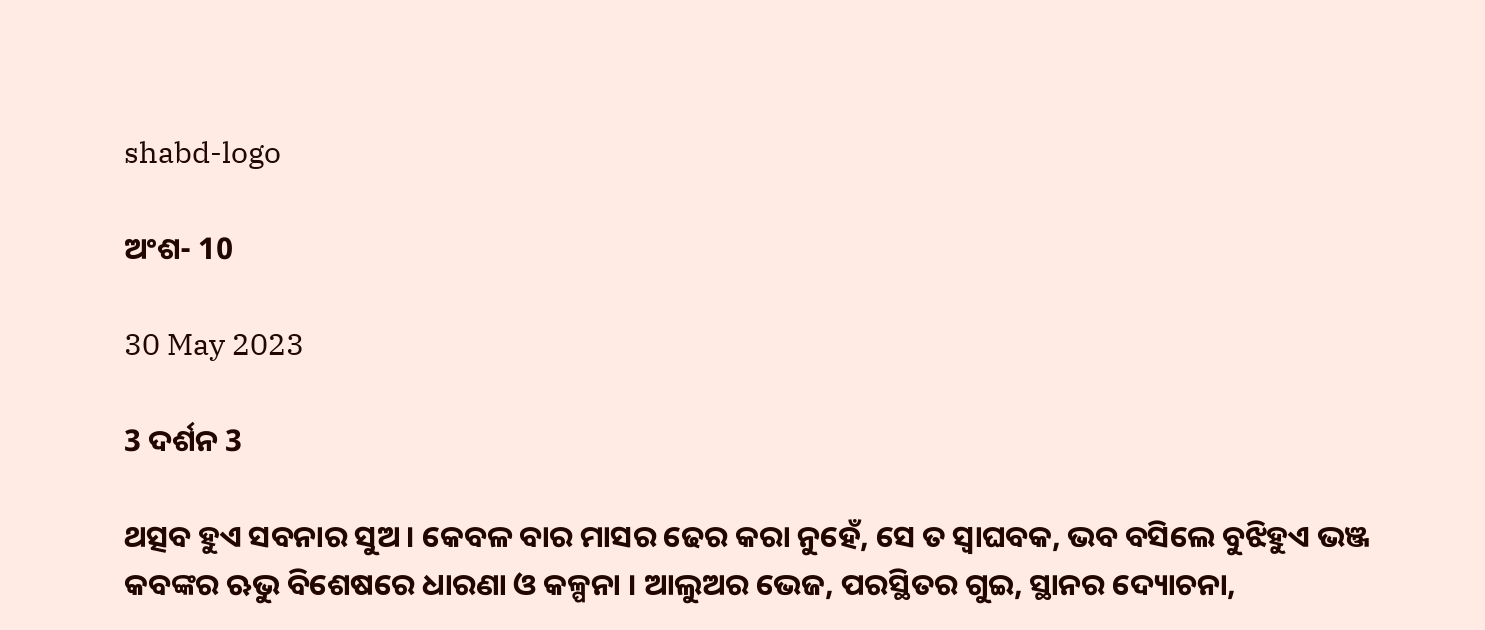shabd-logo

ଅଂଶ- 10

30 May 2023

3 ଦର୍ଶନ 3

ଥତ୍ସବ ହୁଏ ସବନାର ସୁଅ । କେବଳ ବାର ମାସର ଢେର କରା ନୁହେଁ, ସେ ତ ସ୍ଵାଘବକ, ଭବ ବସିଲେ ବୁଝିହୁଏ ଭଞ୍ଜ କବଙ୍କର ଋଭୁ ବିଶେଷରେ ଧାରଣା ଓ କଳ୍ପନା । ଆଲୁଅର ଭେଜ, ପରସ୍ଥିତର ଗୁଇ, ସ୍ଥାନର ଦ୍ୟୋଚନା,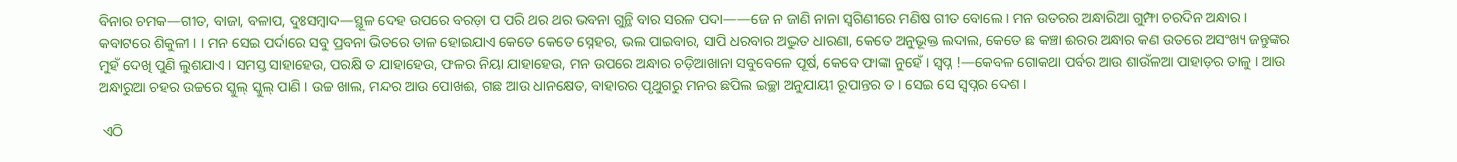ବିନାର ଚମକ—ଗୀତ, ବାଜା, ବଳାପ, ଦୁଃସମ୍ବାଦ—ସ୍ଥୂଳ ଦେହ ଉପରେ ବରଡ଼ା ପ ପରି ଥର ଥର ଭବନା ଗୁନ୍ଥି ବାର ସରଳ ପଦା——ଜେ ନ ଜାଣି ନାନା ସ୍ଵଗିଣୀରେ ମଣିଷ ଗୀତ ବୋଲେ । ମନ ଉତରର ଅନ୍ଧାରିଆ ଗୁମ୍ଫା ଚରଦିନ ଅନ୍ଧାର । କବାଟରେ ଶିକୁଳୀ । । ମନ ସେଇ ପର୍ଦାରେ ସବୁ ପ୍ରବନା ଭିତରେ ତାଳ ହୋଇଯାଏ କେତେ କେତେ ସ୍ନେହର, ଭଲ ପାଇବାର, ସାପି ଧରବାର ଅଦ୍ଭୁତ ଧାରଣା, କେତେ ଅନୁଭୂକ୍ତ ଲଦାଲ, କେତେ ଛ କଞ୍ଚା ଈରର ଅନ୍ଧାର କଣ ଉତରେ ଅସଂଖ୍ୟ ଜନ୍ତୁଙ୍କର ମୁହଁ ଦେଖି ପୁଣି ଲୁଶଯାଏ । ସମସ୍ତ ସାହାହେଉ, ପରକ୍ଷି ତ ଯାହାହେଉ, ଫଳର ନିୟା ଯାହାହେଉ, ମନ ଉପରେ ଅନ୍ଧାର ଚଡ଼ିଆଖାନା ସବୁବେଳେ ପୂର୍ଷ, କେବେ ଫାଙ୍କା ନୁହେଁ । ସ୍ଵପ୍ନ !—କେବଳ ଗୋକଥା ପର୍ବର ଆଉ ଶାଉଁଳଆ ପାହାଡ଼ର ତାଳୁ । ଆଉ ଅନ୍ଧାରୁଆ ଚହର ଉଚ୍ଚରେ ସ୍କୁଲ୍ ସ୍କୁଲ୍ ପାଣି । ଉଚ୍ଚ ଖାଲ, ମନ୍ଦର ଆଉ ପୋଖଈ, ଗଛ ଆଉ ଧାନକ୍ଷେତ, ବାହାରର ପୃଥୁଗରୁ ମନର ଛପିଲ ଇଚ୍ଛା ଅନୁଯାୟୀ ରୂପାନ୍ତର ତ । ସେଇ ସେ ସ୍ଵପ୍ନର ଦେଶ ।

 ଏଠି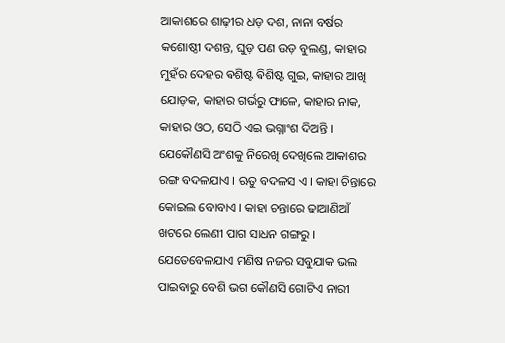ଆକାଶରେ ଶାଢ଼ୀର ଧଡ଼ ଦଶ, ନାନା ବର୍ଷର କଶୋଷ୍ଠୀ ଦଶନ୍ତ, ଘୁଡ଼ ପଣ ଉଡ଼ ବୁଲଣ୍ଡ, କାହାର ମୁହଁର ଦେହର ଵଶିଷ୍ଟ ଵିଶିଷ୍ଟ ଗୁଇ, କାହାର ଆଖି ଯୋଡ଼କ, କାହାର ଗର୍ଭରୁ ଫାଳେ, କାହାର ନାକ, କାହାର ଓଠ, ସେଠି ଏଇ ଭଗ୍ନାଂଶ ଦିଅନ୍ତି । ଯେକୌଣସି ଅଂଶକୁ ନିରେଖି ଦେଖିଲେ ଆକାଶର ରଙ୍ଗ ବଦଳଯାଏ । ଋତୁ ବଦଳସ ଏ । କାହା ଚିନ୍ତାରେ କୋଇଲ ବୋବାଏ । କାହା ଚନ୍ତାରେ ଢାଆଣିଆଁ ଖଟରେ ଲେଣୀ ପାଗ ସାଧନ ଗଙ୍ଗରୁ । ଯେତେବେଳଯାଏ ମଣିଷ ନଜର ସବୁଯାକ ଭଲ ପାଇବାରୁ ବେଶି ଭଗ କୌଣସି ଗୋଟିଏ ନାରୀ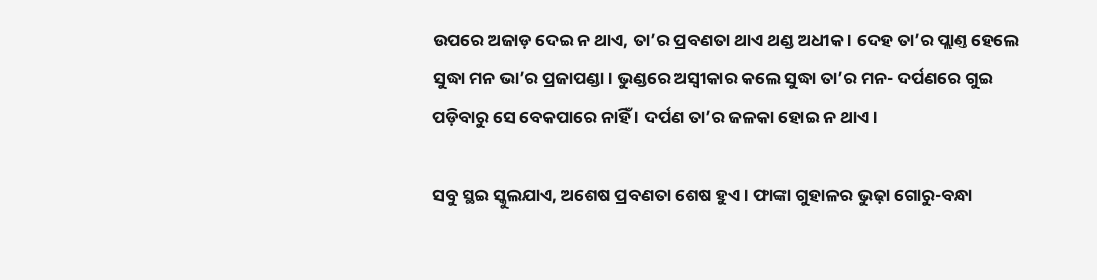ଉପରେ ଅଜାଡ଼ ଦେଇ ନ ଥାଏ, ତା’ର ପ୍ରବଣତା ଥାଏ ଥଣ୍ଡ ଅଧୀକ । ଦେହ ତା’ର ପ୍ଲାଣ୍ତ ହେଲେ ସୁଦ୍ଧା ମନ ଭା’ର ପ୍ରଜାପଣ୍ଡା । ଭୁଣ୍ଡରେ ଅସ୍ବୀକାର କଲେ ସୁଦ୍ଧା ତା’ର ମନ- ଦର୍ପଣରେ ଗୁଇ ପଡ଼ିବାରୁ ସେ ବେକପାରେ ନାହିଁ । ଦର୍ପଣ ତା’ର ଜଳକା ହୋଇ ନ ଥାଏ ।

ସବୁ ସ୍ଥଇ ସ୍କୁଲଯାଏ, ଅଶେଷ ପ୍ରବଣତା ଶେଷ ହୁଏ । ଫାଙ୍କା ଗୁହାଳର ଭୁଢ଼ା ଗୋରୁ-ବନ୍ଧା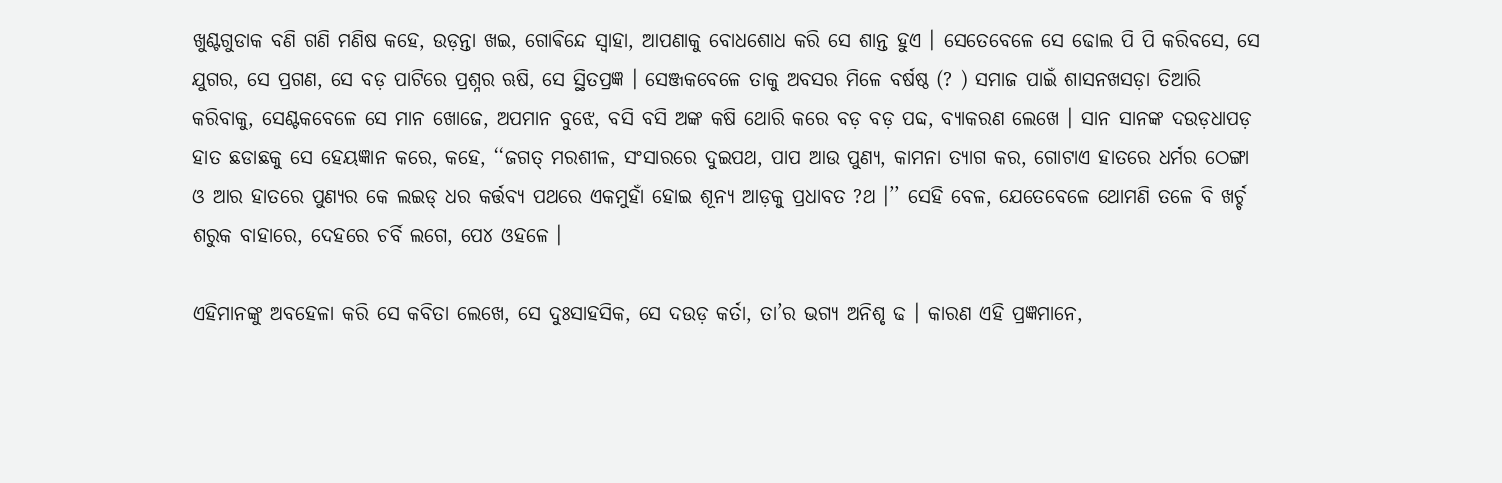ଖୁଣ୍ଟଗୁଡାକ ବଣି ଗଣି ମଣିଷ କହେ, ଉଡ଼ନ୍ତା ଖଇ, ଗୋଵିନ୍ଦେ ସ୍ଵାହା, ଆପଣାକୁ ବୋଧଶୋଧ କରି ସେ ଶାନ୍ତ ହୁଏ । ସେତେବେଳେ ସେ ଢୋଲ ପି ପି କରିବସେ, ସେ ଯୁଗର, ସେ ପ୍ରଗଣ, ସେ ବଡ଼ ପାଟିରେ ପ୍ରଶ୍ନର ଋଷି, ସେ ସ୍ଥିତପ୍ରଜ୍ଞ । ସେଞ୍ଜକବେଳେ ତାକୁ ଅବସର ମିଳେ ବର୍ଷଷ୍ଠ (? ) ସମାଜ ପାଇଁ ଶାସନଖସଡ଼ା ତିଆରି କରିବାକୁ, ସେଣ୍ଟକବେଳେ ସେ ମାନ ଖୋଜେ, ଅପମାନ ବୁଝେ, ବସି ବସି ଅଙ୍କ କଷି ଥୋରି କରେ ବଡ଼ ବଡ଼ ପବ୍ଦ, ବ୍ୟାକରଣ ଲେଖେ । ସାନ ସାନଙ୍କ ଦଉଡ଼ଧାପଡ଼ ହାତ ଛଡାଛକୁ ସେ ହେୟଜ୍ଞାନ କରେ, କହେ, ‘‘ଜଗତ୍ ମରଶୀଳ, ସଂସାରରେ ଦୁଇପଥ, ପାପ ଆଉ ପୁଣ୍ୟ, କାମନା ତ୍ୟାଗ କର, ଗୋଟାଏ ହାତରେ ଧର୍ମର ଠେଙ୍ଗା ଓ ଆର ହାତରେ ପୁଣ୍ୟର କେ ଲଇଡ୍ ଧର କର୍ତ୍ତବ୍ୟ ପଥରେ ଏକମୁହାଁ ହୋଇ ଶୂନ୍ୟ ଆଡ଼କୁ ପ୍ରଧାବତ ?ଥ ।’’ ସେହି ବେଳ, ଯେତେବେଳେ ଥୋମଣି ତଳେ ବି ଖର୍ଚ୍ଚ ଶରୁକ ବାହାରେ, ଦେହରେ ଚର୍ବି ଲଗେ, ପେ୪ ଓହଳେ ।

ଏହିମାନଙ୍କୁ ଅବହେଳା କରି ସେ କବିତା ଲେଖେ, ସେ ଦୁଃସାହସିକ, ସେ ଦଉଡ଼ କର୍ତା, ତା’ର ଭଗ୍ୟ ଅନିଶୃ ଢ । କାରଣ ଏହି ପ୍ରଜ୍ଞମାନେ,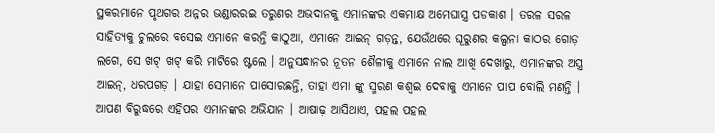ସ୍ଥକରମାନେ ପୃଥଗର ଅନ୍ନର ଭଣ୍ଡାରରଇ ତରୁଣର ଅଭଦାନକୁ ଏମାନଙ୍କର ଏକମାକ୍ଷ ଅମେଘାସ୍ତ୍ର ପଡକାଶ । ତରଳ ସରଳ ସାହିତ୍ୟକୁ ଚୁଲରେ ବସେଇ ଏମାନେ କରନ୍ତି କାଠୁଆ, ଏମାନେ ଆଇନ୍ ଗଡ଼ନ୍ତ, ଯେଉଁଥରେ ଘୂରୁଣର କଲ୍ପନା କାଠର ଗୋଡ଼ ଲଗେ, ସେ ଖଟ୍ ଖଟ୍ କରି ମାଟିରେ ଷ୍ଟଲେ । ଅନୁସନ୍ଧାନର ନୂତନ ଶୈଳୀକୁ ଏମାନେ ନାଲ ଆଖି ଦେଖାରୁ, ଏମାନଙ୍କର ଅସ୍ତ୍ର ଆଇନ୍, ଧରପଗଡ଼ । ଯାହା ସେମାନେ ପାସୋରଛନ୍ତି, ତାହା ଏମା ଙ୍କୁ ସ୍ମରଣ କଶ୍ଵଇ ଦେବାକୁ ଏମାନେ ପାପ ବୋଲି ମଣନ୍ତି । ଆପଣ ବିରୁଦ୍ଧରେ ଏହିପର ଏମାନଙ୍କର ଅଭିଯାନ । ଆଷାଢ଼ ଆସିଥାଏ, ପହଲ ପହଲ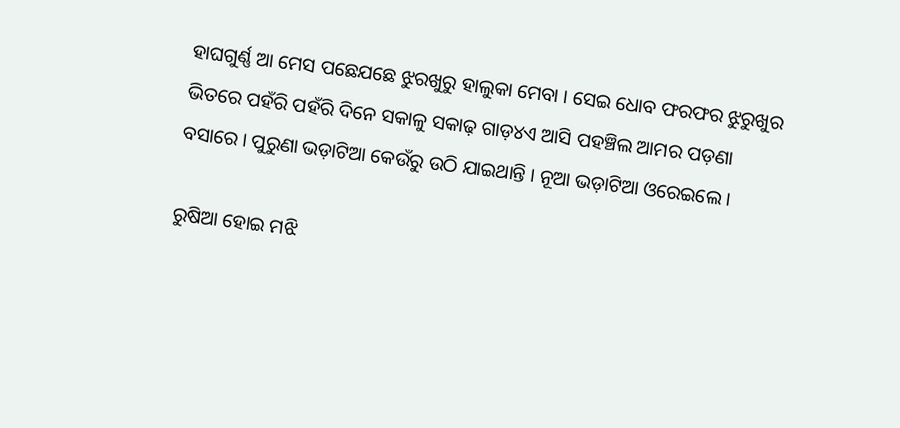ହାଘଗୁର୍ଣ୍ଣ ଆ ମେସ ପଛେଯଛେ ଝୁରଖୁରୁ ହାଲୁକା ମେବା । ସେଇ ଧୋବ ଫରଫର ଝୁରୁଖୁର ଭିତରେ ପହଁରି ପହଁରି ଦିନେ ସକାଳୁ ସକାଢ଼ ଗାଡ଼୪ଏ ଆସି ପହଞ୍ଚିଲ ଆମର ପଡ଼ଣା ବସାରେ । ପୁରୁଣା ଭଡ଼ାଟିଆ କେଉଁରୁ ଉଠି ଯାଇଥାନ୍ତି । ନୂଆ ଭଡ଼ାଟିଆ ଓରେଇଲେ ।

ରୁଷିଆ ହୋଇ ମଝି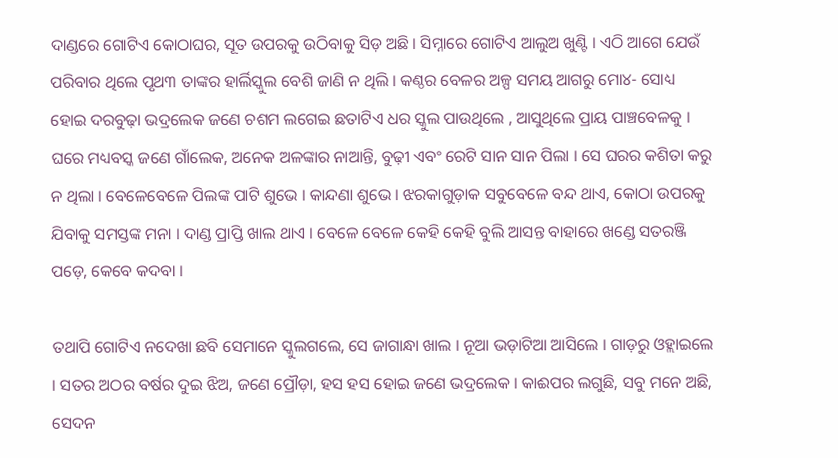ଦାଣ୍ଡରେ ଗୋଟିଏ କୋଠାଘର, ସୂତ ଉପରକୁ ଉଠିବାକୁ ସିଡ଼ ଅଛି । ସିମ୍ନାରେ ଗୋଟିଏ ଆଲୁଅ ଖୁଣ୍ଟି । ଏଠି ଆଗେ ଯେଉଁ ପରିବାର ଥିଲେ ପୃଥ୩ ତାଙ୍କର ହାର୍ଲିସ୍କୁଲ ବେଶି ଜାଣି ନ ଥିଲି । କଣ୍ଠର ବେଳର ଅଳ୍ପ ସମୟ ଆଗରୁ ମୋ୪- ସୋଧ୍ୟ ହୋଇ ଦରବୁଢ଼ା ଭଦ୍ରଲେକ ଜଣେ ଚଶମ ଲଗେଇ ଛତାଟିଏ ଧର ସ୍କୁଲ ପାଉଥିଲେ , ଆସୁଥିଲେ ପ୍ରାୟ ପାଞ୍ଚବେଳକୁ । ଘରେ ମଧ୍ୟବସ୍କ ଜଣେ ଗାଁଲେକ, ଅନେକ ଅଳଙ୍କାର ନାଆନ୍ତି, ବୁଢ଼ୀ ଏବଂ ରେଟି ସାନ ସାନ ପିଲା । ସେ ଘରର କଶିତା କରୁ ନ ଥିଲା । ବେଳେବେଳେ ପିଲଙ୍କ ପାଟି ଶୁଭେ । କାନ୍ଦଣା ଶୁଭେ । ଝରକାଗୁଡ଼ାକ ସବୁବେଳେ ବନ୍ଦ ଥାଏ, କୋଠା ଉପରକୁ ଯିବାକୁ ସମସ୍ତଙ୍କ ମନା । ଦାଣ୍ଡ ପ୍ରାପ୍ତି ଖାଲ ଥାଏ । ବେଳେ ବେଳେ କେହି କେହି ବୁଲି ଆସନ୍ତ ବାହାରେ ଖଣ୍ଡେ ସତରଞ୍ଜି ପଡ଼େ, କେବେ କଦବା ।

ତଥାପି ଗୋଟିଏ ନଦେଖା ଛବି ସେମାନେ ସ୍କୁଲଗଲେ, ସେ ଜାଗାନ୍ଧା ଖାଲ । ନୂଆ ଭଡ଼ାଟିଆ ଆସିଲେ । ଗାଡ଼ରୁ ଓହ୍ଲାଇଲେ । ସତର ଅଠର ବର୍ଷର ଦୁଇ ଝିଅ, ଜଣେ ପ୍ରୌଡ଼ା, ହସ ହସ ହୋଇ ଜଣେ ଭଦ୍ରଲେକ । କାଈପର ଲଗୁଛି, ସବୁ ମନେ ଅଛି, ସେଦନ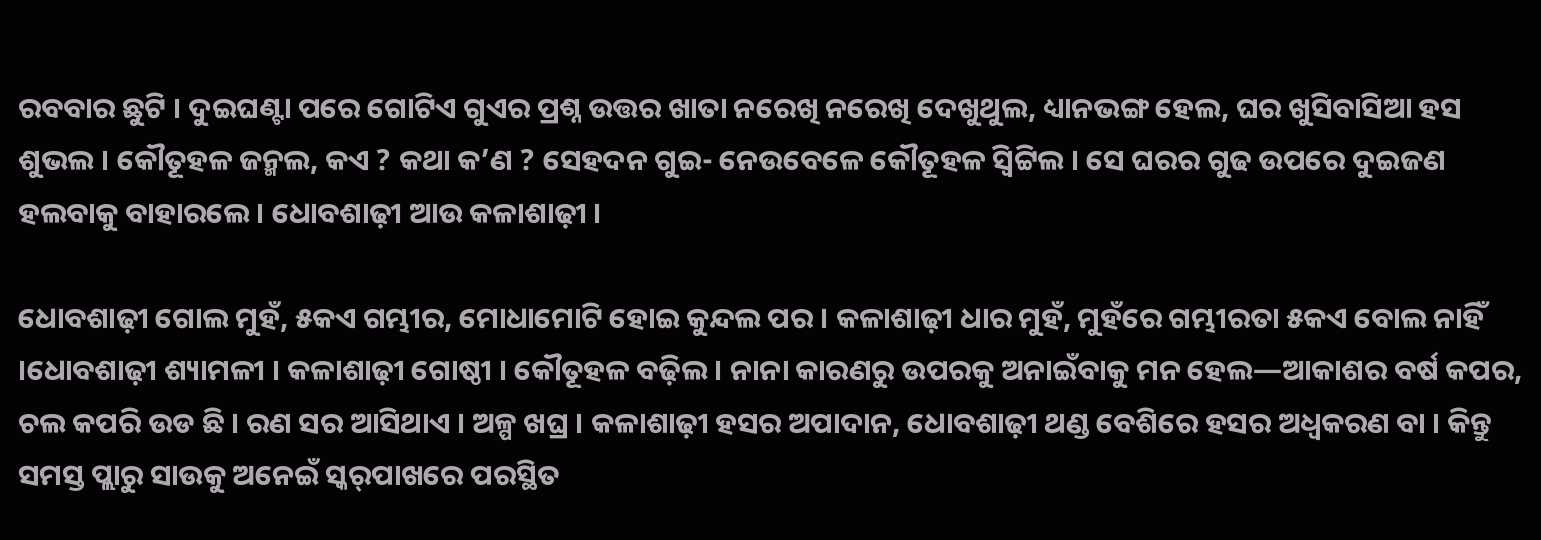ରବବାର ଛୁଟି । ଦୁଇଘଣ୍ଟା ପରେ ଗୋଟିଏ ଗୁଏର ପ୍ରଶ୍ନ ଉତ୍ତର ଖାତା ନରେଖି ନରେଖି ଦେଖୁଥୁଲ, ଧ୍ୟାନଭଙ୍ଗ ହେଲ, ଘର ଖୁସିବାସିଆ ହସ ଶୁଭଲ । କୌତୂହଳ ଜନ୍ମଲ, କଏ ? କଥା କ’ଣ ? ସେହଦନ ଗୁଇ- ନେଉବେଳେ କୌତୂହଳ ସ୍ଵିଟ୍ଟିଲ । ସେ ଘରର ଗୁଢ ଉପରେ ଦୁଇଜଣ ହଲବାକୁ ବାହାରଲେ । ଧୋବଶାଢ଼ୀ ଆଉ କଳାଶାଢ଼ୀ ।

ଧୋବଶାଢ଼ୀ ଗୋଲ ମୁହଁ, ୫କଏ ଗମ୍ଭୀର, ମୋଧାମୋଟି ହୋଇ କୁନ୍ଦଲ ପର । କଳାଶାଢ଼ୀ ଧାର ମୁହଁ, ମୁହଁରେ ଗମ୍ଭୀରତା ୫କଏ ବୋଲ ନାହିଁ ।ଧୋବଶାଢ଼ୀ ଶ୍ୟାମଳୀ । କଳାଶାଢ଼ୀ ଗୋଷ୍ଠୀ । କୌତୂହଳ ବଢ଼ିଲ । ନାନା କାରଣରୁ ଉପରକୁ ଅନାଇଁବାକୁ ମନ ହେଲ—ଆକାଶର ବର୍ଷ କପର, ଚଲ କପରି ଉଡ ଛି । ରଣ ସର ଆସିଥାଏ । ଅଳ୍ପ ଖଘ୍ର । କଳାଶାଢ଼ୀ ହସର ଅପାଦାନ, ଧୋବଶାଢ଼ୀ ଥଣ୍ଡ ବେଶିରେ ହସର ଅଧ୍ଵକରଣ ବା । କିନ୍ତୁ ସମସ୍ତ ପ୍ଲାରୁ ସାଉକୁ ଅନେଇଁ ସ୍କର୍‌ପାଖରେ ପରସ୍ଥିତ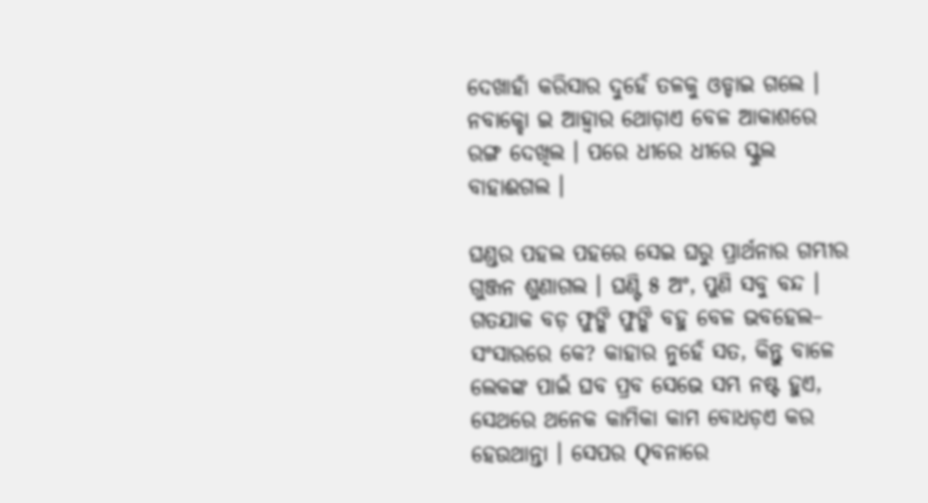ଦେଖାହାଁ କରିସାର ଦୁହେଁ ତଳକୁ ଓଡ୍ଡାଇ ଗଲେ । ନବାକ୍ହୋ ଇ ଆହ୍ଵାର ଥୋଡ଼ାଏ ବେଳ ଆକାଶରେ ରଙ୍ଗ ଦେଖିଲ । ପରେ ଧୀରେ ଧୀରେ ସ୍କୁଲ ବାହାଈଗଲ ।

ଘଣ୍ଡର ପହଲ ପହରେ ସେଇ ଘରୁ ପ୍ରାର୍ଥନାର ଗମ୍ଭୀର ଗୁଞ୍ଜନ ଶୁଣାଗଲ । ଘଣ୍ଟି ୫ ଅଂ, ପୁଣି ସବୁ ବନ୍ଦ । ଗତଯାକ ବଡ଼ ଫୁଙ୍କି ଫୁଙ୍କି ବହୁ ବେଳ ଭବହେଲ– ସଂସାରରେ କେ? କାହାର ନୁହେଁ ସତ, କିନ୍ତୁ ବାଳେ ଲେକଙ୍କ ପାଇଁ ଘବ ପ୍ରବ ସେଭେ ସମ୍ଭ ନଷ୍ଟ ହୁଏ, ସେଥରେ ଥନେକ କାମିକା କାମ ବୋଧଡ଼ଏ କର ହେଉଥାନ୍ତା । ସେପର Qବନାରେ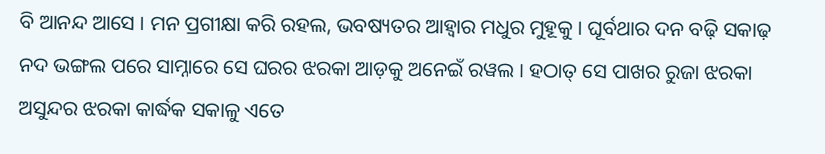ବି ଆନନ୍ଦ ଆସେ । ମନ ପ୍ରଗୀକ୍ଷା କରି ରହଲ, ଭବଷ୍ୟତର ଆହ୍ଵାର ମଧୁର ମୁହୂକୁ । ଘୂର୍ବଥାର ଦନ ବଢ଼ି ସକାଢ଼ ନଦ ଭଙ୍ଗଲ ପରେ ସାମ୍ନାରେ ସେ ଘରର ଝରକା ଆଡ଼କୁ ଅନେଇଁ ରୱଲ । ହଠାତ୍ ସେ ପାଖର ରୁଜା ଝରକା ଅସୁନ୍ଦର ଝରକା କାର୍ଦ୍ଧକ ସକାଳୁ ଏତେ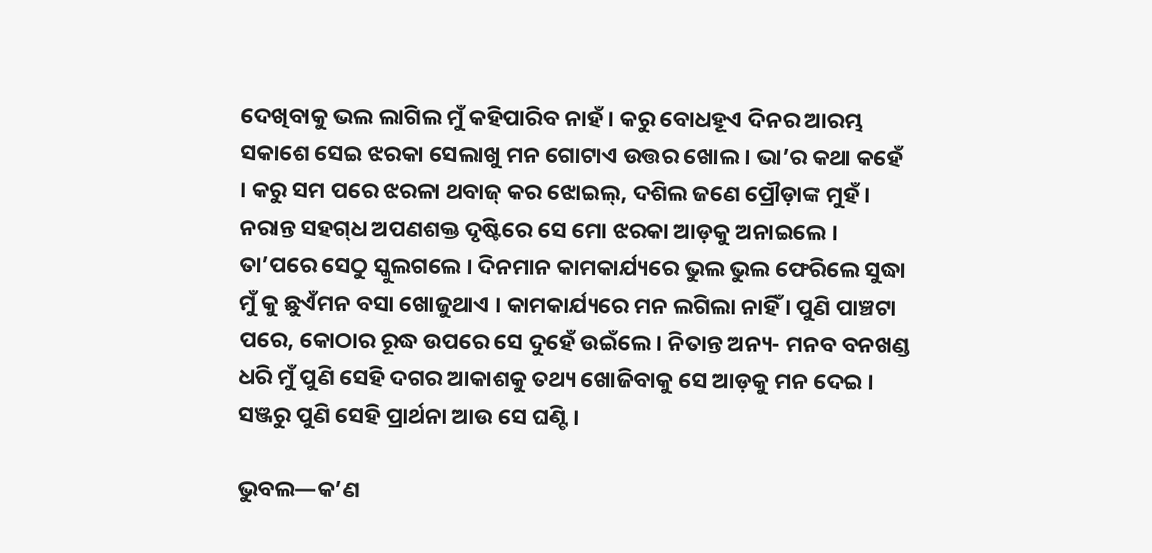ଦେଖିବାକୁ ଭଲ ଲାଗିଲ ମୁଁ କହିପାରିବ ନାହଁ । କରୁ ବୋଧହୂଏ ଦିନର ଆରମ୍ଭ ସକାଶେ ସେଇ ଝରକା ସେଲାଖୁ ମନ ଗୋଟାଏ ଉତ୍ତର ଖୋଲ । ଭା’ର କଥା କହେଁ । କରୁ ସମ ପରେ ଝରଳା ଥବାଜ୍ କର ଝୋଇଲ୍, ଦଶିଲ ଜଣେ ପ୍ରୌଡ଼ାଙ୍କ ମୁହଁ । ନରାନ୍ତ ସହଗ୍‌ଧ ଅପଣଶକ୍ତ ଦୃଷ୍ଟିରେ ସେ ମୋ ଝରକା ଆଡ଼କୁ ଅନାଇଲେ । ତା’ପରେ ସେଠୁ ସ୍କୁଲଗଲେ । ଦିନମାନ କାମକାର୍ଯ୍ୟରେ ଭୁଲ ଭୁଲ ଫେରିଲେ ସୁଦ୍ଧା ମୁଁ କୁ ଛୁଏଁମନ ବସା ଖୋଜୁଥାଏ । କାମକାର୍ଯ୍ୟରେ ମନ ଲଗିଲା ନାହିଁ । ପୁଣି ପାଞ୍ଚଟା ପରେ, କୋଠାର ରୂଦ୍ଧ ଉପରେ ସେ ଦୁହେଁ ଉଇଁଲେ । ନିତାନ୍ତ ଅନ୍ୟ- ମନବ ବନଖଣ୍ଡ ଧରି ମୁଁ ପୁଣି ସେହି ଦଗର ଆକାଶକୁ ତଥ୍ୟ ଖୋଜିବାକୁ ସେ ଆଡ଼କୁ ମନ ଦେଇ । ସଞ୍ଜରୁ ପୁଣି ସେହି ପ୍ରାର୍ଥନା ଆଉ ସେ ଘଣ୍ଟି ।

ଭୁବଲ—କ’ଣ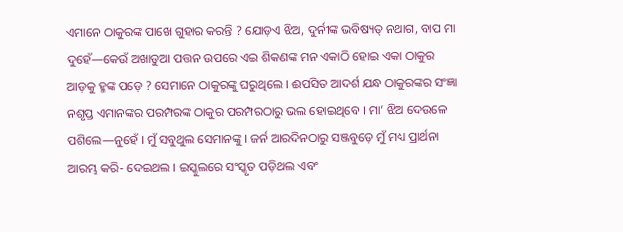ଏମାନେ ଠାକୁରଙ୍କ ପାଖେ ଗୁହାର କରନ୍ତି ? ଯୋଡ଼ଏ ଝିଅ, ଦୁର୍ନୀଙ୍କ ଭବିଷ୍ୟତ୍ ନଥାଗ, ବାପ ମା ଦୁହେଁ—କେଉଁ ଅଖାଡୁଆ ପତ୍ତନ ଉପରେ ଏଇ ଶିକଣଙ୍କ ମନ ଏକାଠି ହୋଇ ଏକା ଠାକୁର ଆଡ଼କୁ ହ୍ମଙ୍କ ପଡ଼େ ? ସେମାନେ ଠାକୁରଙ୍କୁ ଘରୁଥିଲେ । ଈପସିତ ଆଦର୍ଶ ଯନ୍ଧ ଠାକୁରଙ୍କର ସଂଜ୍ଞା ନଶୃପ୍ତ ଏମାନଙ୍କର ପରମ୍ପରଙ୍କ ଠାକୁର ପରମ୍ପରଠାରୁ ଭଲ ହୋଇଥିବେ । ମା’ ଝିଅ ଦେଉଳେ ପଶିଲେ—ନୁହେଁ । ମୁଁ ସବୁଥୁଲ ସେମାନଙ୍କୁ । ଜର୍ନ ଆରଦିନଠାରୁ ସଞ୍ଜବୁଡ଼େ ମୁଁ ମଧ୍ୟ ପ୍ରାର୍ଥନା ଆରମ୍ଭ କରି- ଦେଇଥଲ । ଇସ୍କୁଲରେ ସଂସ୍କୃତ ପଡ଼ିଥଲ ଏବଂ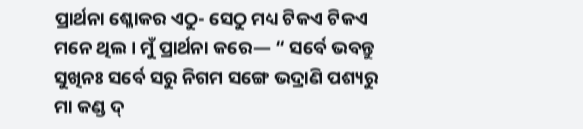ପ୍ରାର୍ଥନା ଶ୍ଳୋକର ଏଠୁ- ସେଠୁ ମଧ୍ୟ ଟିକଏ ଟିକଏ ମନେ ଥିଲ । ମୁଁ ପ୍ରାର୍ଥନା କରେ— “ ସର୍ବେ ଭବନ୍ତୁ ସୁଖିନଃ ସର୍ବେ ସରୁ ନିଗମ ସଙ୍ଗେ ଭଦ୍ରାଣି ପଶ୍ୟରୁ ମା କଣ୍ଡ ଦ୍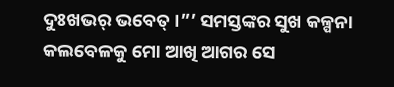ଦୁଃଖଭର୍ ଭବେତ୍ ।”’ ସମସ୍ତଙ୍କର ସୁଖ କଳ୍ପନା କଲବେଳକୁ ମୋ ଆଖି ଆଗର ସେ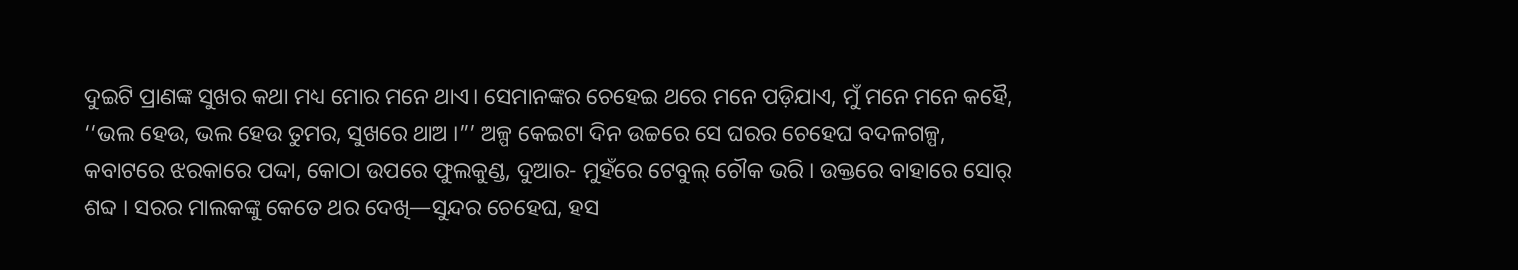ଦୁଇଟି ପ୍ରାଣଙ୍କ ସୁଖର କଥା ମଧ୍ୟ ମୋର ମନେ ଥାଏ। ସେମାନଙ୍କର ଚେହେଇ ଥରେ ମନେ ପଡ଼ିଯାଏ, ମୁଁ ମନେ ମନେ କହୈ, ‘‘ଭଲ ହେଉ, ଭଲ ହେଉ ତୁମର, ସୁଖରେ ଥାଅ ।”’ ଅଳ୍ପ କେଇଟା ଦିନ ଉଚ୍ଚରେ ସେ ଘରର ଚେହେଘ ବଦଳଗଳ୍ପ, କବାଟରେ ଝରକାରେ ପଦ୍ଦା, କୋଠା ଉପରେ ଫୁଲକୁଣ୍ଡ, ଦୁଆର- ମୁହଁରେ ଟେବୁଲ୍ ଚୌକ ଭରି । ଉକ୍ତରେ ବାହାରେ ସୋର୍ ଶବ୍ଦ । ସରର ମାଲକଙ୍କୁ କେତେ ଥର ଦେଖି—ସୁନ୍ଦର ଚେହେଘ, ହସ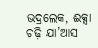ଭଦ୍ରଲେକ, ଈକ୍ସା ଚଢ଼ି ଯା’ଆସ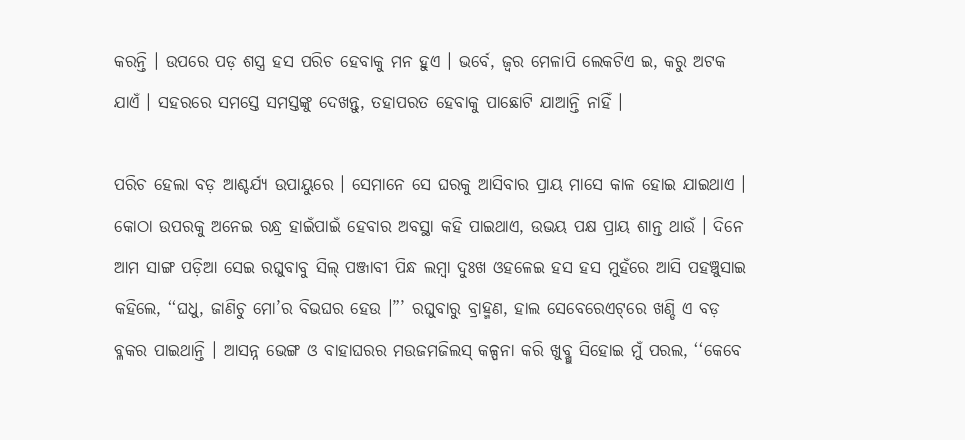କରନ୍ତି । ଉପରେ ପଡ଼ ଶସ୍ତ୍ର ହସ ପରିଚ ହେବାକୁ ମନ ହୁଏ । ଭର୍ବେ, ଜ୍ୱର ମେଳାପି ଲେକଟିଏ ଇ, କରୁ ଅଟକ ଯାଏଁ । ସହରରେ ସମସ୍ତେ ସମସ୍ତଙ୍କୁ ଦେଖନ୍ତୁ, ତହାପରତ ହେବାକୁ ପାଛୋଟି ଯାଆନ୍ତି ନାହିଁ ।

ପରିଚ ହେଲା ବଡ଼ ଆଶ୍ଚର୍ଯ୍ୟ ଉପାୟୁରେ । ସେମାନେ ସେ ଘରକୁ ଆସିବାର ପ୍ରାୟ ମାସେ କାଳ ହୋଇ ଯାଇଥାଏ । କୋଠା ଉପରକୁ ଅନେଇ ରନ୍ଧ୍ର ହାଇଁପାଇଁ ହେବାର ଅବସ୍ଥା କହି ପାଇଥାଏ, ଉଭୟ ପକ୍ଷ ପ୍ରାୟ ଶାନ୍ତ ଥାଉଁ । ଦିନେ ଆମ ସାଙ୍ଗ ପଡ଼ିଆ ସେଇ ରଘୁବାବୁ ସିଲ୍‌ ପଞ୍ଜାବୀ ପିନ୍ଧ ଲମ୍ବା ଦୁଃଖ ଓହଳେଇ ହସ ହସ ମୁହଁରେ ଆସି ପହଞ୍ଚୁସାଇ କହିଲେ, ‘‘ଘଧୁ, ଜାଣିଚୁ ମୋ’ର ବିଭଘର ହେଉ ।”’ ରଘୁବାରୁ ବ୍ରାହ୍ମଣ, ହାଲ ସେବେରେଏଟ୍‌ରେ ଖଣ୍ଡି ଏ ବଡ଼ ବ୍ଳକର ପାଇଥାନ୍ତି । ଆସନ୍ନ ଭେଙ୍ଗ ଓ ବାହାଘରର ମଉଜମଜିଲସ୍ କଳ୍ପନା କରି ଖୁବ୍ଖୁ ସିହୋଇ ମୁଁ ପରଲ, ‘‘କେବେ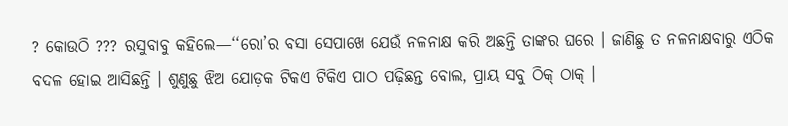? କୋଉଠି ??? ରସୁବାବୁ କହିଲେ—‘‘ରୋ’ର ବସା ସେପାଖେ ଯେଉଁ ନଳନାକ୍ଷ କରି ଅଛନ୍ତି ତାଙ୍କର ଘରେ । ଜାଣିଛୁ ତ ନଳନାକ୍ଷବାରୁ ଏଠିକ ବଦଳ ହୋଇ ଆସିଛନ୍ତି । ଶୁଣୁଛୁ ଝିଅ ଯୋଡ଼କ ଟିକଏ ଟିକିଏ ପାଠ ପଢ଼ିଛନ୍ତ ବୋଲ, ପ୍ରାୟ ସବୁ ଠିକ୍ ଠାକ୍ ।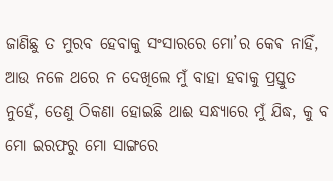ଜାଣିଛୁ ତ ମୁରବ ହେବାକୁ ସଂସାରରେ ମୋ’ର କେଵ ନାହିଁ, ଆଉ ନଳେ ଥରେ ନ ଦେଖିଲେ ମୁଁ ବାହା ହବାକୁ ପ୍ରସ୍ତୁତ ନୁହେଁ, ତେଣୁ ଠିକଣା ହୋଇଛି ଥାଈ ସନ୍ଧ୍ୟାରେ ମୁଁ ଯିଦ୍ଧ, କୁ ବ ମୋ ଇରଫରୁ ମୋ ସାଙ୍ଗରେ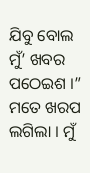ଯିବୁ ବୋଲ ମୁଁ’ ଖବର ପଠେଇଶ ।” ମତେ ଖରପ ଲଗିଲା । ମୁଁ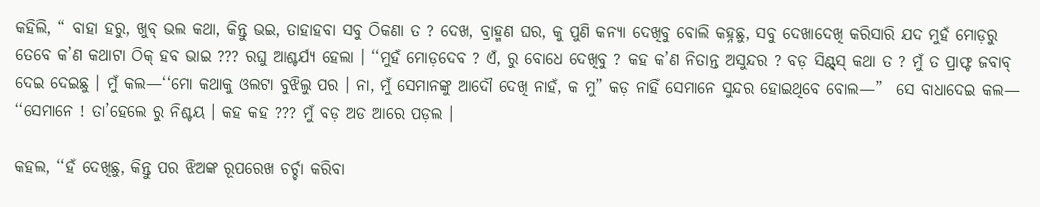କହିଲି, “ ବାହା ହରୁ, ଖୁବ୍ ଭଲ କଥା, କିନ୍ତୁ ଭଇ, ତାହାହବା ସବୁ ଠିକଣା ତ ? ଦେଖ, ବ୍ରାହ୍ମଣ ଘର, କୁ ପୁଣି କନ୍ୟା ଦେଖିବୁ ବୋଲି କହ୍ନଛୁ, ସବୁ ଦେଖାଦେଖି କରିସାରି ଯଦ ମୁହଁ ମୋଡ଼ରୁ ତେବେ କ’ଣ କଥାଟା ଠିକ୍ ହବ ଭାଇ ??? ରଘୁ ଆଶ୍ଚର୍ଯ୍ୟ ହେଲା । ‘‘ମୁହଁ ମୋଡ଼ଦେବ ? ଏଁ, ରୁ ବୋଧେ ଦେଖିବୁ ? କହ କ’ଣ ନିତାନ୍ତ ଅସୁନ୍ଦର ? ବଡ଼ ସିଣ୍ଟ୍‌ସ୍ କଥା ତ ? ମୁଁ ତ ପ୍ରାଫ୍ଟ ଜବାବ୍ ଦେଇ ଦେଇଛୁ । ମୁଁ କଲ—‘‘ମୋ କଥାକୁ ଓଲଟା ବୁଝିଲୁ ପର । ନା, ମୁଁ ସେମାନଙ୍କୁ ଆଦୌ ଦେଖି ନାହଁ, କ ମୁ” କଡ଼ ନାହିଁ ସେମାନେ ସୁନ୍ଦର ହୋଇଥିବେ ବୋଲ—”  ସେ ବାଧାଦେଇ କଲ— ‘‘ସେମାନେ ! ତା’ହେଲେ ରୁ ନିଶ୍ଚୟ । କହ କହ ??? ମୁଁ ବଡ଼ ଅଡ ଆରେ ପଡ଼ଲ ।

କହଲ, ‘‘ହଁ ଦେଖିଛୁ, କିନ୍ତୁ ପର ଝିଅଙ୍କ ରୂପରେଖ ଚର୍ଚ୍ଚା କରିବା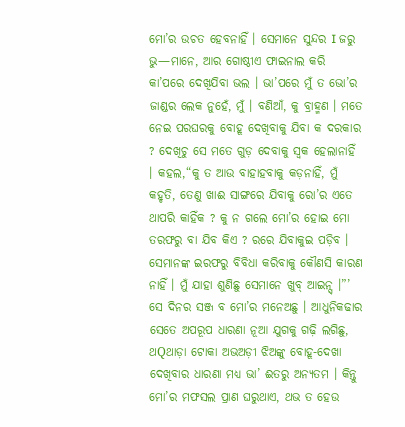ମୋ’ର ଉଚତ ହେବନାହିଁ । ସେମାନେ ସୁନ୍ଦର I ଜରୁ ଭୁ—ମାନେ, ଆର ଗୋଷ୍ଠୀଏ ଫାଇନାଲ କରି କା’ପରେ ଦେଖିଯିବା ଭଲ । ଭା’ପରେ ମୁଁ ତ ଭୋ’ର ଜାଣ୍ଡର ଲେକ ନୁହେଁ, ମୁଁ । ବଣିଆଁ, କୁ ବ୍ରାହ୍ମଣ । ମତେ ନେଇ ପରଘରକୁ ବୋହୂ ଦେଖିବାକୁ ଯିବା କ ଦରକାର ? ଦେଖିଚୁ ସେ ମତେ ଗୁଡ଼ ଦେବାକୁ ସ୍ଵକ ହେଲାନାହିଁ । କହଲ,“କୁ ତ ଆଉ ବାହାହବାକୁ କଡ଼ନାହିଁ, ମୁଁ କହୃତି, ତେଣୁ ଖାଈ ସାଙ୍ଗରେ ଯିବାକୁ ରୋ’ର ଏତେ ଥାପରି କାହିଁକ ? କୁ ନ ଗଲେ ମୋ’ର ହୋଇ ମୋ ତରଫରୁ ବା ଯିବ କିଏ ? ରରେ ଯିବାକୁଇ ପଡ଼ିବ । ସେମାନଙ୍କ ଇରଫରୁ ବିବିଧା କରିବାକୁ କୌଣସି କାରଣ ନାହିଁ । ମୁଁ ଯାହା ଶୁଣିଛୁ ସେମାନେ ଖୁବ୍ ଆଇନ୍ସ୍ ।”’ ସେ ଦିନର ସଞ୍ଜ ବ ମୋ’ର ମନେଅଛୁ । ଆଧୁନିକଢାର ସେତେ ଅପରୂପ ଧାରଣା ନୂଆ ଯୁଗକୁ ଗଢ଼ି ଲଗିଛୁ, ଥQଥାଡ଼ା ଟୋକା ଅଭଅଡ଼ୀ ଝିଅଙ୍କୁ ବୋହୂ-ଦେଖା ଦେଖିବାର ଧାରଣା ମଧ୍ୟ ଭା’ ଈତରୁ ଅନ୍ୟତମ । କିନ୍ତୁ ମୋ’ର ମଫସଲ ପ୍ରାଣ ଘରୁଥାଏ, ଥଭ ତ ହେଉ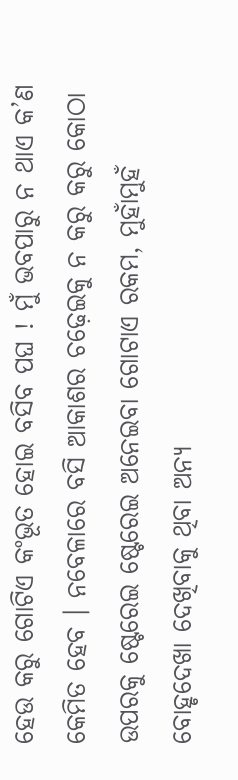ହେଉ କରୁ ଗୋଟିଏ କଂଭୂତ ହୋଇ ବସିବ ପଘ ! ମୁଁ ଭବପାରୁ ନ ଥାଏ କ’ଣ କେମିତ ହେବ । ନବେଳାରେ ବସି ଆକାଶର ଚଢ଼େଇକୁ ନ କରୁ କରୁ କୋଠା ଉପରକୁ ଷ୍ଟେରେଇ ଷ୍ଟେରେଇ ଅନେଇବା ଗୋଟାଏ ରକମ, ମୁହାଁମୁହଁ ବୋହୃଦେଖା ଦେଖିବାକୁ ଥିବା ଅନ୍ୟ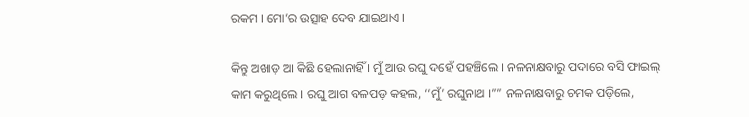ରକମ । ମୋ’ର ଉତ୍ସାହ ଦେବ ଯାଇଥାଏ ।

କିନ୍ତୁ ଅଖାଡ଼ ଆ କିଛି ହେଲାନାହିଁ । ମୁଁ ଆଉ ରଘୁ ଦହେଁ ପହଞ୍ଚିଲେ । ନଳନାକ୍ଷବାରୁ ପଦାରେ ବସି ଫାଇଲ୍ କାମ କରୁଥିଲେ । ରଘୁ ଆଗ ବଳପଡ଼ କହଲ, ‘‘ମୁଁ’ ରଘୁନାଥ ।”” ନଳନାକ୍ଷବାରୁ ଚମକ ପଡ଼ିଲେ,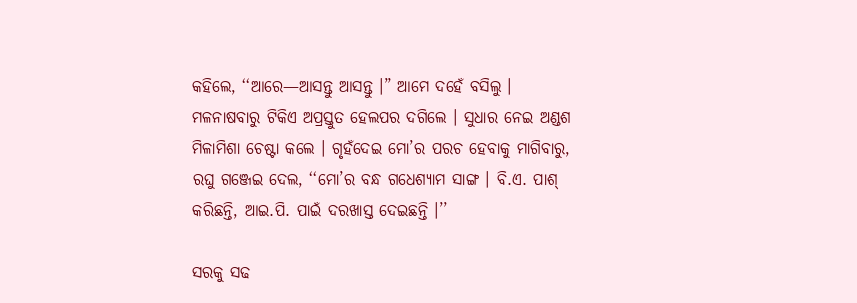କହିଲେ, ‘‘ଆରେ—ଆସନ୍ତୁ ଆସନ୍ତୁ ।” ଆମେ ଦହେଁ ବସିଲୁ । ମଳନାଷବାରୁ ଟିକିଏ ଅପ୍ରସ୍ତୁତ ହେଲପର ଦଗିଲେ । ସୁଧାର ନେଇ ଅଣ୍ଡଶ ମିଳାମିଶା ଚେଷ୍ଟା କଲେ । ଗୃହଁଦେଇ ମୋ’ର ପରଚ ହେବାକୁ ମାଗିବାରୁ, ରଘୁ ଗଞ୍ଜେଇ ଦେଲ, ‘‘ମୋ’ର ବନ୍ଧ ଗଧେଶ୍ୟାମ ସାଙ୍ଗ । ବି.ଏ. ପାଶ୍ କରିଛନ୍ତି, ଆଇ.ପି. ପାଇଁ ଦରଖାସ୍ତ ଦେଇଛନ୍ତି ।’’

ସରକୁ ସଢ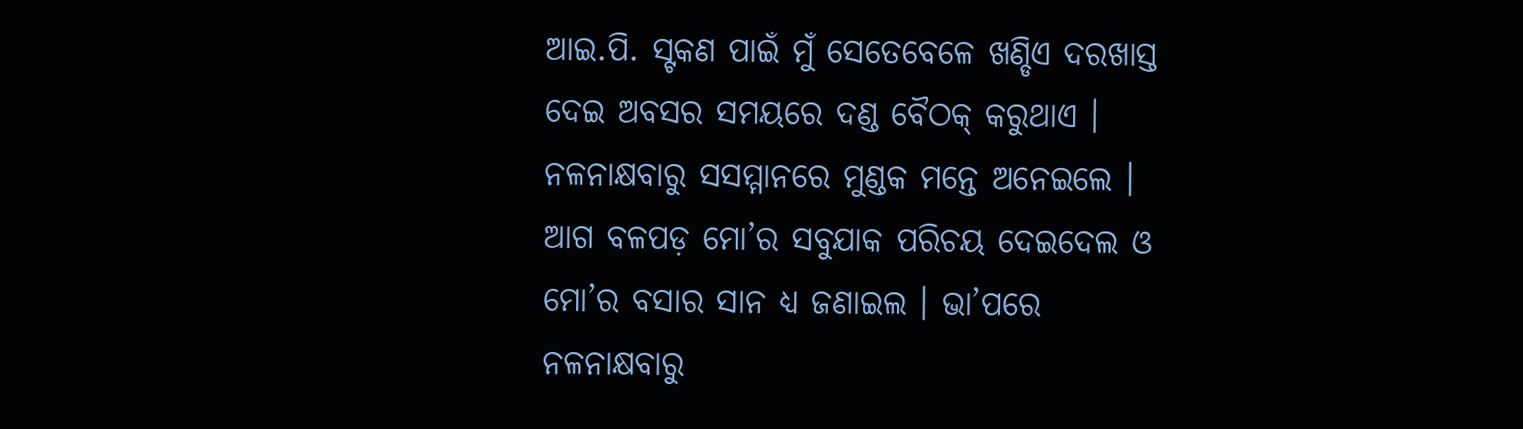ଆଇ.ପି. ସ୍ଟକଣ ପାଇଁ ମୁଁ ସେତେବେଳେ ଖଣ୍ଡିଏ ଦରଖାସ୍ତ ଦେଇ ଅବସର ସମୟରେ ଦଣ୍ଡ ବୈଠକ୍ କରୁଥାଏ । ନଳନାକ୍ଷବାରୁ ସସମ୍ମାନରେ ମୁଣ୍ଡକ ମନ୍ତେ ଅନେଇଲେ । ଆଗ ବଳପଡ଼ ମୋ’ର ସବୁଯାକ ପରିଚୟ ଦେଇଦେଲ ଓ ମୋ’ର ବସାର ସାନ ଧ୍ୟ ଜଣାଇଲ । ଭା’ପରେ ନଳନାକ୍ଷବାରୁ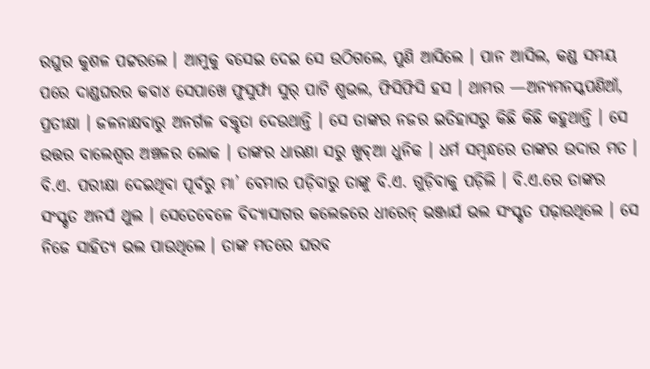ରଘୁର କୁଶଳ ପଟ୍ଟରଲେ । ଆମୁକୁ ବସେଇ ଦେଇ ସେ ଉଠିଗଲେ, ପୁଣି ଆସିଲେ । ପାନ ଆସିଲ, କଣ୍ଡ ସମୟ ପରେ ଦାଣ୍ଡଘରର କବା୪ ସେପାଖେ ଫୁସୁର୍ଫା ସୁର୍‌ ପାଟି ଶୁଭଲ, ଫିସିଫିସି ହସ । ଥାମର —ଅନ୍ୟମନସ୍କପଣିଆଁ, ପ୍ରତୀକ୍ଷା । ଜଳନାକ୍ଷବାରୁ ଅନର୍ଗଳ ବକ୍ତୃତା ଦେଉଥାନ୍ତି । ସେ ତାଙ୍କର ନଜର ଇତିହାସରୁ କିଛି କିଛି କହୁଥାନ୍ତି । ସେ ଉତ୍ତର ବାଲେଶ୍ବର ଅଞ୍ଚଳର ଲୋକ । ତାଙ୍କର ଧାରଣା ସରୁ ଖୁବ୍ଆ ଧୁନିକ । ଧର୍ମ ସମ୍ବନ୍ଧରେ ତାଙ୍କର ଉଦାର ମତ । ବି.ଏ. ପରୀକ୍ଷା ଦେଇଥିବା ପୂର୍ବରୁ ମା’ ବେମାର ପଡ଼ିବାରୁ ତାଙ୍କୁ ବି.ଏ. ଗୁଡ଼ିବାକୁ ପଡ଼ିଲି । ବି.ଏ.ରେ ତାଙ୍କର ସଂସ୍କୃତ ଅନର୍ସ ଥୁଲ । ସେତେବେଳେ ବିଦ୍ୟାସାଗର କଲେଜରେ ଧୀରେନ୍ ଭଞ୍ଜାର୍ଯ ଭଲ ସଂସ୍କୃତ ପଢ଼ାଉଥିଲେ । ସେ ନିଜେ ସାହିତ୍ୟ ଭଲ ପାଉଥିଲେ । ତାଙ୍କ ମତରେ ଘରବ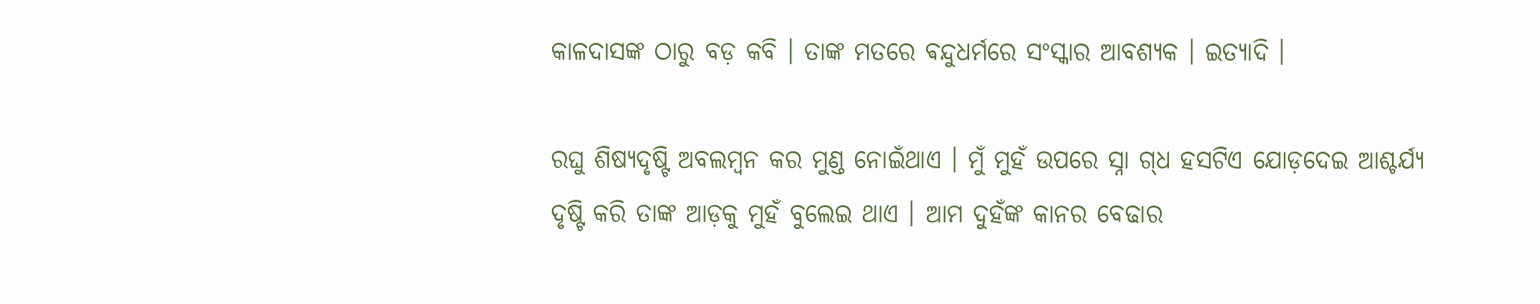କାଳଦାସଙ୍କ ଠାରୁ ବଡ଼ କବି । ତାଙ୍କ ମତରେ ଵନ୍ଦୁଧର୍ମରେ ସଂସ୍କାର ଆବଶ୍ୟକ । ଇତ୍ୟାଦି ।

ରଘୁ ଶିଷ୍ୟଦୃଷ୍ଟି ଅବଲମ୍ବନ କର ମୁଣ୍ଡ ନୋଇଁଥାଏ । ମୁଁ ମୁହଁ ଉପରେ ସ୍ନା ଗ୍‌ଧ ହସଟିଏ ଯୋଡ଼ଦେଇ ଆଶ୍ଚର୍ଯ୍ୟ ଦୃଷ୍ଟି କରି ତାଙ୍କ ଆଡ଼କୁ ମୁହଁ ବୁଲେଇ ଥାଏ । ଆମ ଦୁହଁଙ୍କ କାନର ବେଢାର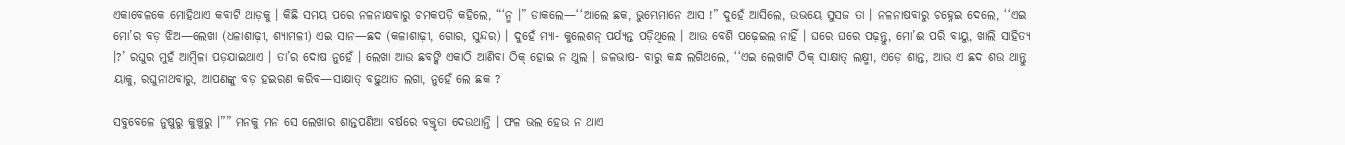ଏକାବେଳକେ ମୋହିଥାଏ କବାଟି ଥାଡ଼କୁ । କିଛି ସମୟ ପରେ ନଳନାକ୍ଷବାରୁ ଚମକପଡ଼ି କହିଲେ, “‘ନ୍ମ ।” ଡାକଲେ—‘‘ଆଲେ ଛକ, ଭୁମ୍ଭେମାନେ ଆସ !” ଦୁହେଁ ଆସିଲେ, ଉଭୟେ ସୁସଜ ତା । ନଳନାଷବାରୁ ଚହ୍ନେଇ ଦେଲେ, ‘‘ଏଇ ମୋ’ର ବଡ଼ ଝିଅ—ଲେଖା (ଧଳାଶାଢ଼ୀ, ଶ୍ୟାମଳୀ) ଏଇ ସାନ—ଛଦ (କଳାଶାଢ଼ୀ, ଗୋର, ସୁନ୍ଦର) । ଦୁହେଁ ମ୍ୟା- କୁଲେଶନ୍‌ ପର୍ଯ୍ୟନ୍ତ ପଡ଼ିଥିଲେ । ଆଉ ବେଶି ପଢ଼େଇଲ ନାହିଁ । ଘରେ ଘରେ ପଢ଼ନ୍ତୁ, ମୋ’ଈ ପରି ବାୟୁ, ଖାଲି ସାହିତ୍ୟ ।?’ ରଘୁର ମୁହଁ ଆମ୍ବିଳା ପଡ଼ଯାଇଥାଏ । ତା’ର ଦୋଷ ନୁହେଁ । ଲେଖା ଆଉ ଛବଙ୍କି ଏକାଠି ଆଣିବା ଠିକ୍ ହୋଇ ନ ଥୁଲ । ଜଳଭାଷ- ବାରୁ କନ୍ଧ ଲଗିଥଲେ, ‘‘ଏଇ ଲେଖାଟି ଠିକ୍ ସାକ୍ଷାତ୍‌ ଲକ୍ଷ୍ମୀ, ଏଡ଼େ ଶାନ୍ତ, ଆଉ ଏ ଛଦ ଶଉ ଥାନ୍ତୁ ୟାକୁ, ରଘୁନାଥବାରୁ, ଆପଣଙ୍କୁ ବଡ଼ ହଇରଣ କରିବ—ସାକ୍ଷାତ୍‌ ବଢ଼ୁଥାତ ଲଗା, ନୁହେଁ ଲେ ଛକ ?

ସବୁବେଳେ ନୁଷୁରୁ କୁଞ୍ଚୁରୁ ।”” ମନକୁ ମନ ସେ ଲେଖାର ଶାନ୍ତପଣିଆ ବର୍ଷରେ ବକ୍ତୃତା ଦେଉଥାନ୍ତି । ଫଳ ଭଲ ହେଉ ନ ଥାଏ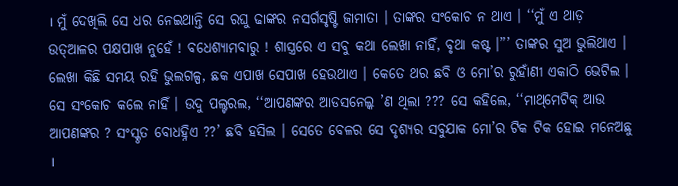। ମୁଁ ଦେଖିଲି ସେ ଧର ନେଇଥାନ୍ତି ସେ ରଘୁ ଢାଙ୍କର ନସର୍ଗସୃଷ୍ଟି ଜାମାତା । ତାଙ୍କର ସଂକୋଚ ନ ଥାଏ । ‘‘ମୁଁ ଏ ଥାଡ଼ ଉତ୍‌ଆଳର ପକ୍ଷପାଖ ନୁହେଁ ! ବଧେଶ୍ୟାମବାରୁ ! ଶାସ୍ତ୍ରରେ ଏ ସବୁ କଥା ଲେଖା ନାହିଁ, ବୃଥା କଷ୍ଟ ।”’ ତାଙ୍କର ସୁଅ ଭୁଲିଥାଏ । ଲେଖା କିଛି ସମୟ ରହି ଭୁଲଗଳ୍ପ, ଛକ ଏପାଖ ସେପାଖ ହେଉଥାଏ । କେତେ ଥର ଛବି ଓ ମୋ’ର ରୁହାଁଣୀ ଏକାଠି ଭେଟିଲ । ସେ ସଂକୋଚ କଲେ ନାହିଁ । ଉଦୁ ପଲ୍ଟରଲ, ‘‘ଆପଣଙ୍କର ଆଡସନେଲ୍କ ’ଣ ଥିଲା ??? ସେ କହିଲେ, ‘‘ମାଥ୍‌ମେଟିକ୍‌ ଆଉ ଆପଣଙ୍କର ? ସଂସ୍କୃତ ବୋଧହ୍ନିଏ ??’ ଛବି ହସିଲ । ସେତେ ବେଳର ସେ ଦୃଶ୍ୟର ସବୁଯାକ ମୋ’ର ଟିକ ଟିକ ହୋଇ ମନେଅଛୁ ।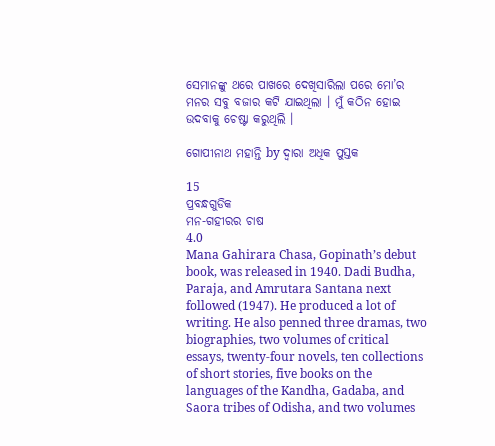ସେମାନଙ୍କୁ ଥରେ ପାଖରେ ଦେଖିସାରିଲା ପରେ ମୋ’ର ମନର ସବୁ ବଜାର କଟି ଯାଇଥିଲା । ମୁଁ କଠିନ ହୋଇ ଉଦବାକୁ ଚେଷ୍ଟା କରୁଥିଲି ।

ଗୋପୀନାଥ ମହାନ୍ତି by ଦ୍ୱାରା ଅଧିକ ପୁସ୍ତକ

15
ପ୍ରବନ୍ଧଗୁଡିକ
ମନ-ଗହୀରର ଚାଷ
4.0
Mana Gahirara Chasa, Gopinath’s debut book, was released in 1940. Dadi Budha, Paraja, and Amrutara Santana next followed (1947). He produced a lot of writing. He also penned three dramas, two biographies, two volumes of critical essays, twenty-four novels, ten collections of short stories, five books on the languages of the Kandha, Gadaba, and Saora tribes of Odisha, and two volumes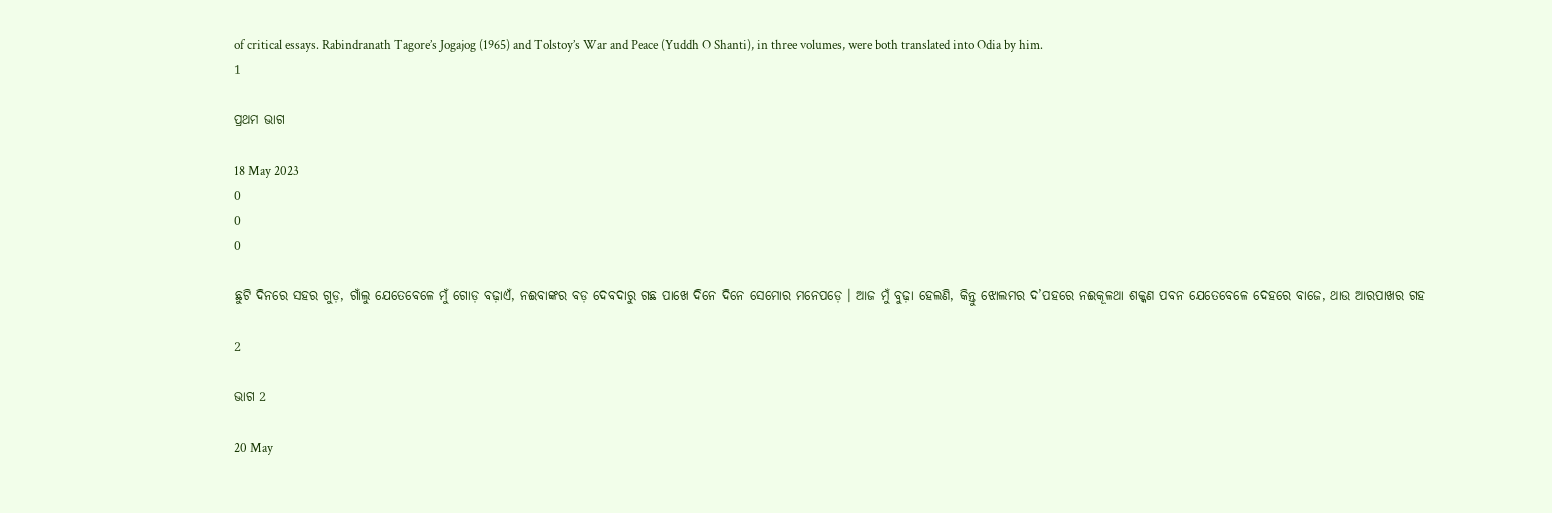of critical essays. Rabindranath Tagore’s Jogajog (1965) and Tolstoy’s War and Peace (Yuddh O Shanti), in three volumes, were both translated into Odia by him.
1

ପ୍ରଥମ ଭାଗ

18 May 2023
0
0
0

ଛୁଟି ଦିନରେ ସହର ଗୁଡ଼, ଗାଁଲୁ ଯେତେବେଳେ ମୁଁ ଗୋଡ଼ ବଢ଼ାଏଁ, ନଈବାଙ୍କର ବଡ଼ ଦେବଦାରୁ ଗଛ ପାଖେ ଦିନେ ଦିନେ ସେମୋର ମନେପଡ଼େ । ଆଜ ମୁଁ ବୁଢ଼ା ହେଲଣି, କିନ୍ତୁ ଝୋଲମର ଦ’ପହରେ ନଈକୂଳଥା ଶକ୍କଣ ପବନ ଯେତେବେଳେ ଦେହରେ ବାଜେ, ଥାଉ ଆରପାଖର ଗହ

2

ଭାଗ 2

20 May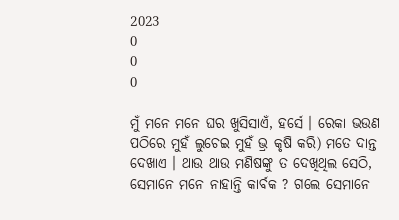2023
0
0
0

ମୁଁ ମନେ ମନେ ଘର ଖୁସିସାଏଁ, ହର୍ସେ । ରେକା ଭଉଣ ପଠିରେ ମୁହଁ ଲୁଚେଇ ମୁହଁ ଭ୍ର କୃଷି କରି) ମତେ ଦାନ୍ତ ଦେଖାଏ । ଥାଉ ଥାଉ ମଣିଷଙ୍କୁ ତ ଦେଖିଥିଲ ସେଠି, ସେମାନେ ମନେ ନାହାନ୍ତି କାର୍ବକ ? ଗଲେ ସେମାନେ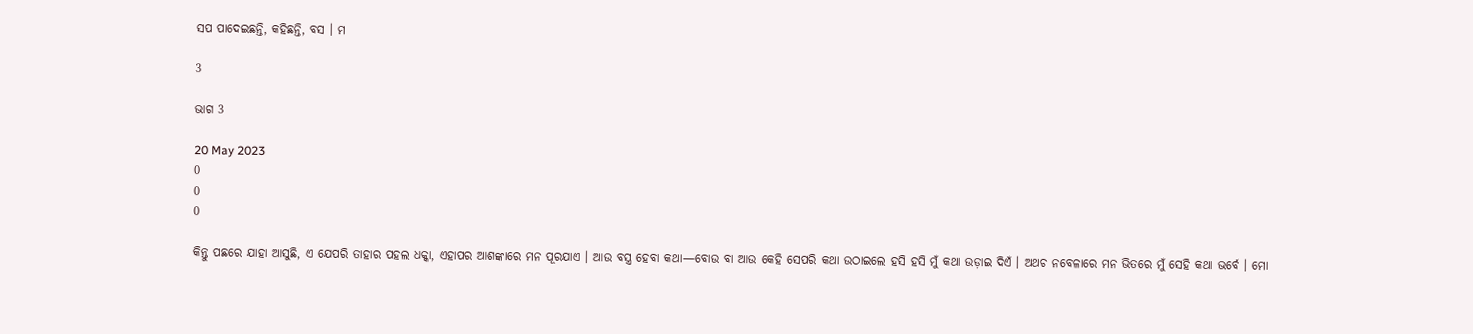ସପ ପାଦେଇଛନ୍ତି, କହିଛନ୍ତି, ବସ । ମ

3

ଭାଗ 3

20 May 2023
0
0
0

କିନ୍ତୁ ପଛରେ ଯାହା ଆସୁଛି, ଏ ଯେପରି ତାହାର ପହଲ ଧକ୍କା, ଏହାପର ଆଶଙ୍କାରେ ମନ ପୂରଯାଏ । ଆଉ ବସ୍ତ୍ର ହେବା କଥା—ବୋଉ ବା ଆଉ କେହି ସେପରି କଥା ଉଠାଇଲେ ହସି ହସି ମୁଁ କଥା ଉଡ଼ାଇ ଦିଏଁ । ଅଥଚ ନବେଳାରେ ମନ ଭିତରେ ମୁଁ ସେହି କଥା ଭର୍ବେ । ମୋ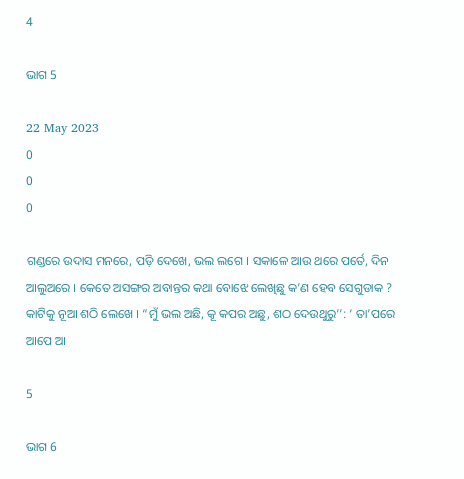4

ଭାଗ 5

22 May 2023
0
0
0

ଗଣ୍ଡରେ ଉଦାସ ମନରେ, ପଡ଼ି ଦେଖେ, ଭଲ ଲଗେ । ସକାଳେ ଆଉ ଥରେ ପର୍ତେ, ଦିନ ଆଲୁଅରେ । କେତେ ଅସଙ୍ଗର ଅବାନ୍ତର କଥା ବୋଝେ ଲେଖିଛୁ କ’ଣ ହେବ ସେଗୁଡାକ ? କାଟିକୁ ନୂଆ ଶଠି ଲେଖେ । “ମୁଁ ଭଲ ଅଛି, କୂ କପର ଅଛୁ, ଶଠ ଦେଉଥୁରୁ’’: ‘ ତା’ପରେ ଆପେ ଆ

5

ଭାଗ 6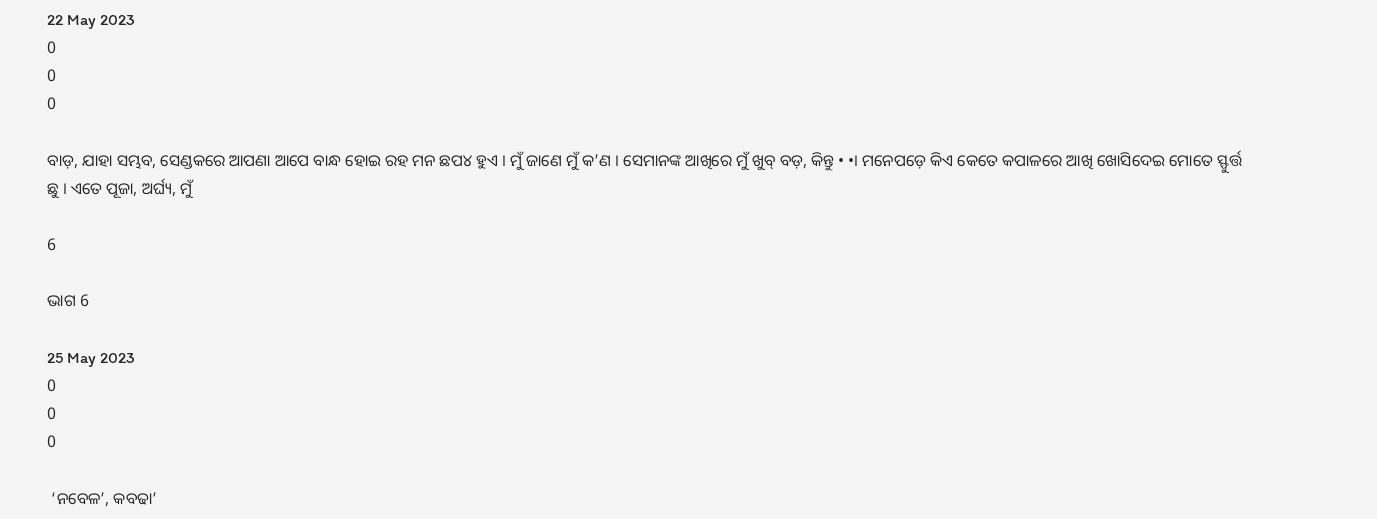22 May 2023
0
0
0

ବାଡ଼, ଯାହା ସମ୍ଭବ, ସେଣ୍ଡକରେ ଆପଣା ଆପେ ବାନ୍ଧ ହୋଇ ରହ ମନ ଛପ୪ ହୁଏ । ମୁଁ ଜାଣେ ମୁଁ କ’ଣ । ସେମାନଙ୍କ ଆଖିରେ ମୁଁ ଖୁବ୍ ବଡ଼, କିନ୍ତୁ • •। ମନେପଡ଼େ କିଏ କେତେ କପାଳରେ ଆଖି ଖୋସିଦେଇ ମୋତେ ସ୍ଫୁର୍ତ୍ତ ଛୁ । ଏତେ ପୂଜା, ଅର୍ଘ୍ୟ, ମୁଁ

6

ଭାଗ 6

25 May 2023
0
0
0

 ‘ନବେଳ’, କବଢା’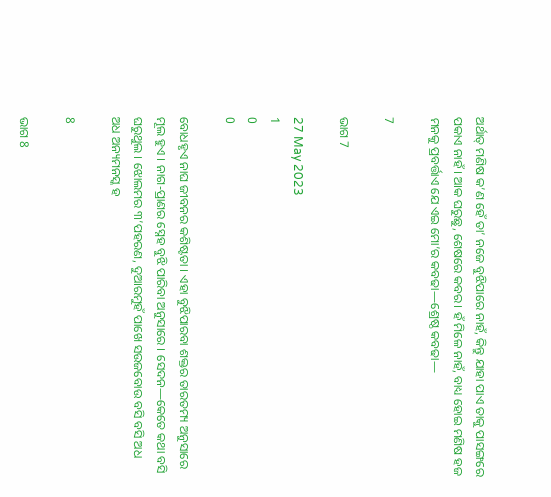ଅର୍ଥାତ୍ ମଣିଷ କ’ଣ ହେଁ ତା’ ନଜେ ବୁଝିପାରେ ନାହଁ, କିନ୍ତୁ ଯାହା ପାଏ ତାକୁ ପାସଙ୍ଗରେ ପକାଏ ନାହଁ । ଆକ ଘରୁଛୁ, ଶେଷରେ କବର। ହଁ ମିଳେ ନାହଁ, ବାଧ୍ୟ ହୋଇ ମଣିଷ ହଜ ମନକୁ ପ୍ରବର୍ତ୍ତାଏ ଯେ ଏଇ ମୋ’ର କବଢା—ଶ୍ରେଷ୍ଠ କବଢା—

7

ଭାଗ 7

27 May 2023
1
0
0

ବୋଧହୃଏ ନାଘ ଜୀବନର କଶିଷ୍ଟତା । ଏହା ବୁଝିପାରବା ଶକ୍ତର ତାରତମ୍ୟ ଅନୁସାରେ ମୂଲ ହୁଏ । ନାଗ-ପ୍ରାଣର ସ୍ନେହ ବୁଝି ପାରିବା ଅନୁସାରେ । ସେଦନ—କେତେ କଥା ବସି ଘରୁଥୁଲ । ଝୋଲମର ୩’ପହରଣ, ଦୁଆରମୁହଁ ପାଖେ ସଉଜବୋଉ ବସି ବସି ଅଧ ଅଧ ଅନ୍ୟମନସ୍କ ହ

8

ଭାଗ 8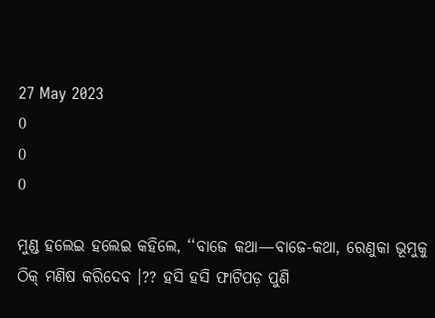27 May 2023
0
0
0

ମୁଣ୍ଡ ହଲେଇ ହଲେଇ କହିଲେ, ‘‘ବାଜେ କଥା—ବାଜେ-କଥା, ରେଣୁକା ଭୂମୁକୁ ଠିକ୍ ମଣିଷ କରିଦେବ ।?? ହସି ହସି ଫାଟିପଡ଼ ପୁଣି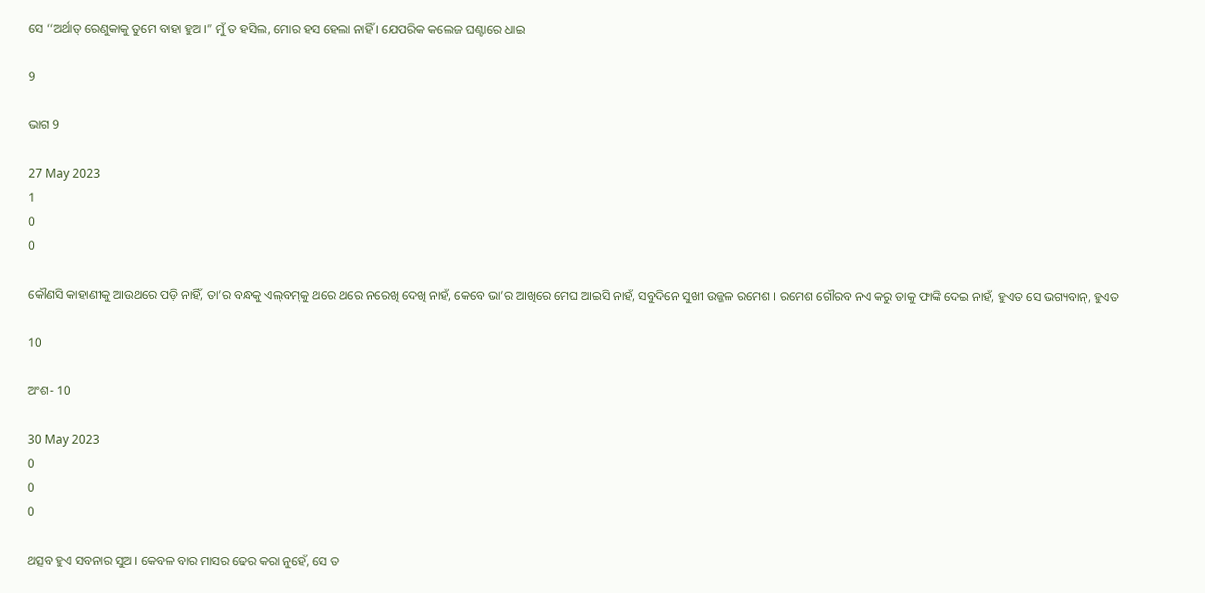ସେ ‘‘ଅର୍ଥାତ୍ ରେଣୁକାକୁ ତୁମେ ବାହା ହୁଅ ।” ମୁଁ ତ ହସିଲ, ମୋର ହସ ହେଲା ନାହିଁ । ଯେପରିକ କଲେଜ ଘଣ୍ଟାରେ ଧାଇ

9

ଭାଗ 9

27 May 2023
1
0
0

କୌଣସି କାହାଣୀକୁ ଆଉଥରେ ପଡ଼ି ନାହିଁ, ତା’ର ବନ୍ଧକୁ ଏଲ୍‌ବମ୍‌କୁ ଥରେ ଥରେ ନରେଖି ଦେଖି ନାହଁ, କେବେ ଭା’ର ଆଖିରେ ମେଘ ଆଇସି ନାହଁ, ସବୁଦିନେ ସୁଖୀ ଉଜ୍ଜଳ ରମେଶ । ରମେଶ ଗୌରବ ନଏ କରୁ ତାକୁ ଫାଙ୍କି ଦେଇ ନାହଁ, ହୁଏତ ସେ ଭଗ୍ୟବାନ୍, ହୁଏତ

10

ଅଂଶ- 10

30 May 2023
0
0
0

ଥତ୍ସବ ହୁଏ ସବନାର ସୁଅ । କେବଳ ବାର ମାସର ଢେର କରା ନୁହେଁ, ସେ ତ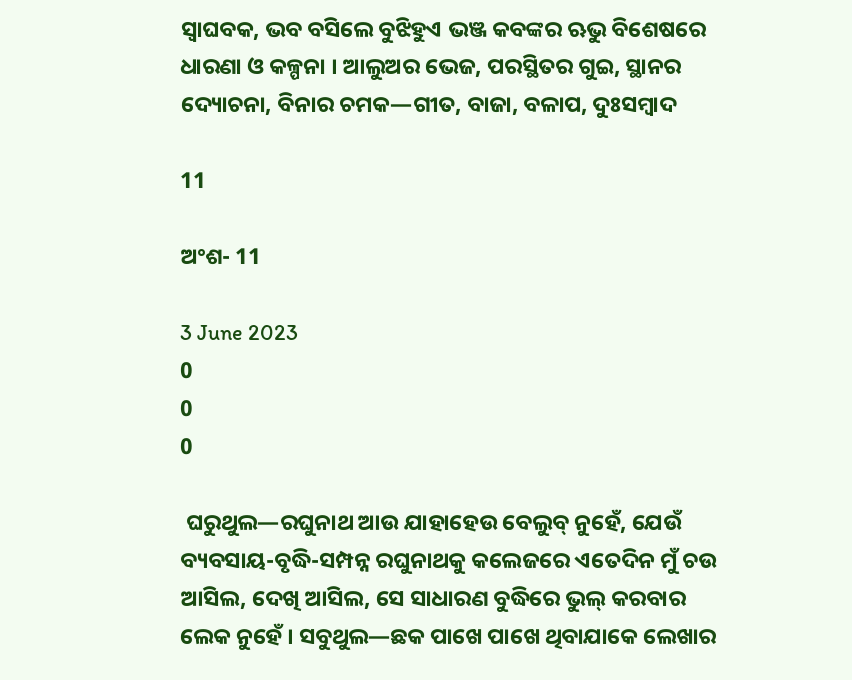ସ୍ଵାଘବକ, ଭବ ବସିଲେ ବୁଝିହୁଏ ଭଞ୍ଜ କବଙ୍କର ଋଭୁ ବିଶେଷରେ ଧାରଣା ଓ କଳ୍ପନା । ଆଲୁଅର ଭେଜ, ପରସ୍ଥିତର ଗୁଇ, ସ୍ଥାନର ଦ୍ୟୋଚନା, ବିନାର ଚମକ—ଗୀତ, ବାଜା, ବଳାପ, ଦୁଃସମ୍ବାଦ

11

ଅଂଶ- 11

3 June 2023
0
0
0

 ଘରୁଥୁଲ—ରଘୁନାଥ ଆଉ ଯାହାହେଉ ବେଲୁବ୍ ନୁହେଁ, ଯେଉଁ ବ୍ୟବସାୟ-ବୃଦ୍ଧି-ସମ୍ପନ୍ନ ରଘୁନାଥକୁ କଲେଜରେ ଏତେଦିନ ମୁଁ ଚଉ ଆସିଲ, ଦେଖି ଆସିଲ, ସେ ସାଧାରଣ ବୁଦ୍ଧିରେ ଭୁଲ୍ କରବାର ଲେକ ନୁହେଁ । ସବୁଥୁଲ—ଛକ ପାଖେ ପାଖେ ଥିବାଯାକେ ଲେଖାର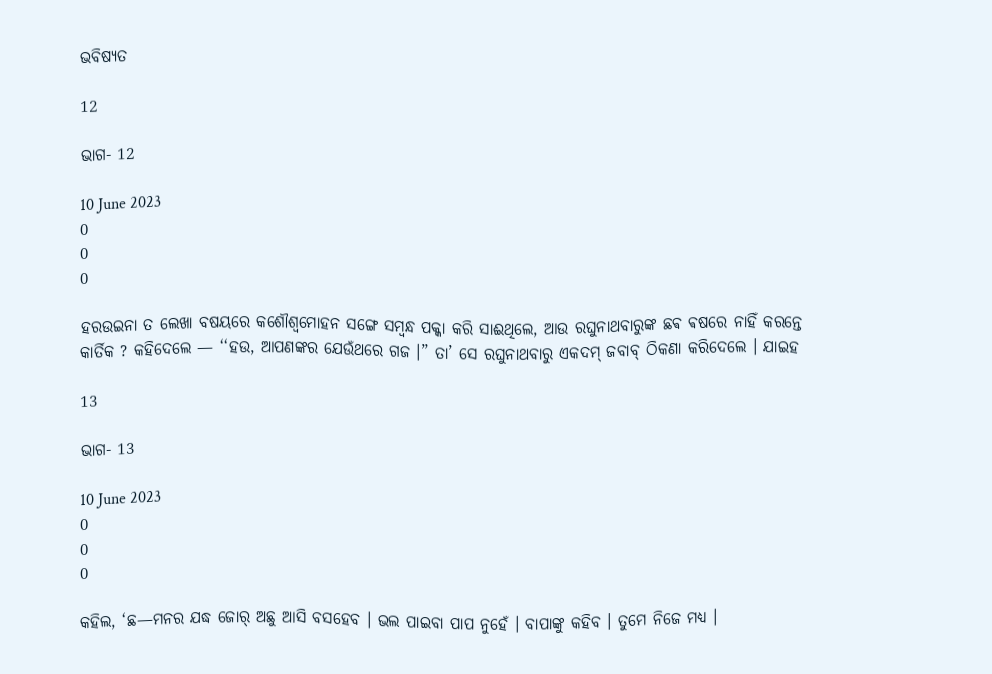ଭବିଷ୍ୟତ

12

ଭାଗ- 12

10 June 2023
0
0
0

ହରଉଇନା ତ ଲେଖା ବଷୟରେ କଶୌଶ୍ୱମୋହନ ସଙ୍ଗେ ସମ୍ବନ୍ଧ ପକ୍କା କରି ସାଈଥିଲେ, ଆଉ ରଘୁନାଥବାରୁଙ୍କ ଛଵ ଵଷରେ ନାହିଁ କରନ୍ତେ କାର୍ତିକ ? କହିଦେଲେ — ‘‘ହଉ, ଆପଣଙ୍କର ଯେଉଁଥରେ ଗଜ ।” ତା’ ସେ ରଘୁନାଥବାରୁ ଏକଦମ୍ ଜବାବ୍ ଠିକଣା କରିଦେଲେ । ଯାଇହ

13

ଭାଗ- 13

10 June 2023
0
0
0

କହିଲ, ‘ଛ—ମନର ଯଦ୍ଧ ଜୋର୍ ଅଛୁ ଆସି ବସହେବ । ଭଲ ପାଇବା ପାପ ନୁହେଁ । ବାପାଙ୍କୁ କହିବ । ତୁମେ ନିଜେ ମଧ୍ୟ ।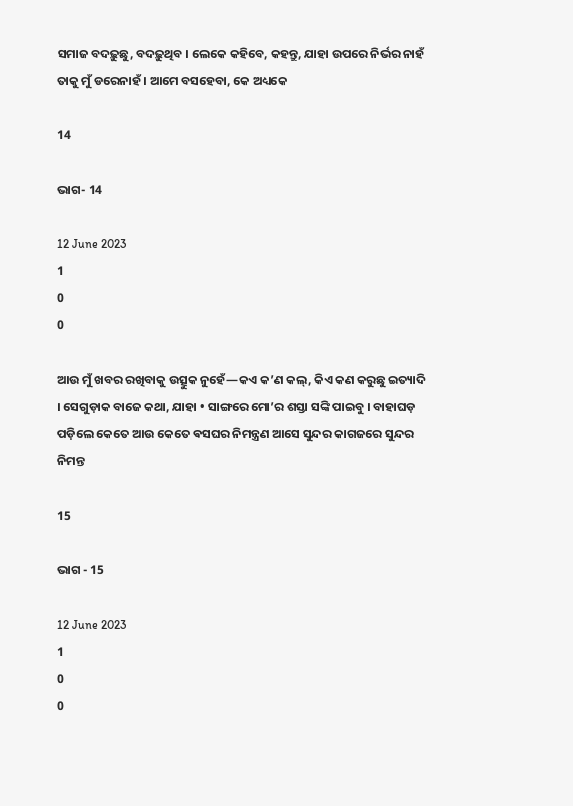ସମାଜ ବଦଢ଼ୁଛୁ, ବଦଢ଼ୁଥିବ । ଲେକେ କହିବେ, କହନ୍ତୁ, ଯାହା ଉପରେ ନିର୍ଭର ନାହଁ ତାକୁ ମୁଁ ଡରେନାହଁ । ଆମେ ବସହେବା, କେ ଅଧ୍ୟକେ

14

ଭାଗ- 14

12 June 2023
1
0
0

ଆଉ ମୁଁ ଖବର ରଖିବାକୁ ଉତ୍ସୁକ ନୁହେଁ—କଏ କ’ଣ କଲ୍, କିଏ କଣ କରୁଛୁ ଇତ୍ୟାଦି । ସେଗୁଡ଼ାକ ବାଜେ କଥା, ଯାହା • ସାଙ୍ଗରେ ମୋ’ର ଶସ୍ତା ସଙ୍କି ପାଇବୁ । ବାହାଘଡ଼ ପଡ଼ିଲେ କେତେ ଆଉ କେତେ ଵସଘର ନିମନ୍ତ୍ରଣ ଆସେ ସୁନ୍ଦର କାଗଜରେ ସୁନ୍ଦର ନିମନ୍ତ

15

ଭାଗ - 15

12 June 2023
1
0
0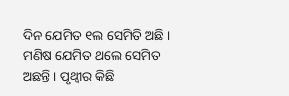ଦିନ ଯେମିତ ୧ଲ ସେମିତି ଅଛି । ମଣିଷ ଯେମିତ ଥଲେ ସେମିତ ଅଛନ୍ତି । ପୃଥ୍ବୀର କିଛି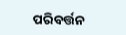ପରିବର୍ତ୍ତନ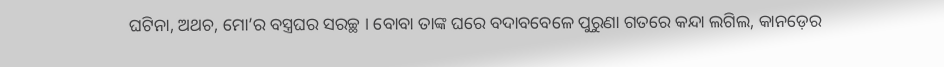ଘଟିନା, ଅଥଚ, ମୋ’ର ବସ୍ତ୍ରଘର ସରଚ୍ଛ । ବୋବା ତାଙ୍କ ଘରେ ବଦାବବେଳେ ପୁରୁଣା ଗତରେ କନ୍ଦା ଲଗିଲ, କାନଡ଼େର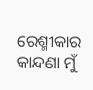ରେଶ୍ମୀକାର କାନ୍ଦଣା ମୁଁ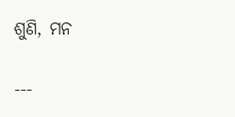ଶୁଣି, ମନ

---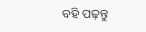ବହି ପଢ଼ନ୍ତୁ